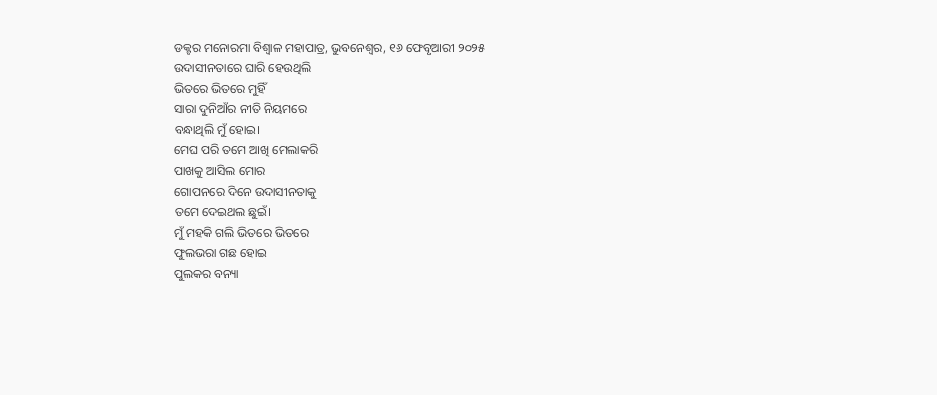ଡକ୍ଟର ମନୋରମା ବିଶ୍ୱାଳ ମହାପାତ୍ର, ଭୁବନେଶ୍ୱର, ୧୬ ଫେବୃଆରୀ ୨୦୨୫
ଉଦାସୀନତାରେ ଘାରି ହେଉଥିଲି
ଭିତରେ ଭିତରେ ମୁହିଁ
ସାରା ଦୁନିଆଁର ନୀତି ନିୟମରେ
ବନ୍ଧାଥିଲି ମୁଁ ହୋଇ।
ମେଘ ପରି ତମେ ଆଖି ମେଲାକରି
ପାଖକୁ ଆସିଲ ମୋର
ଗୋପନରେ ଦିନେ ଉଦାସୀନତାକୁ
ତମେ ଦେଇଥଲ ଛୁଇଁ।
ମୁଁ ମହକି ଗଲି ଭିତରେ ଭିତରେ
ଫୁଲଭରା ଗଛ ହୋଇ
ପୁଲକର ବନ୍ୟା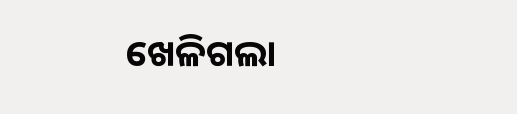ଖେଳିଗଲା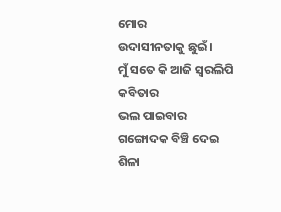ମୋର
ଉଦାସୀନତାକୁ ଛୁଇଁ।
ମୁଁ ସତେ କି ଆଜି ସ୍ଵରଲିପି କବିତାର
ଭଲ ପାଇବାର ଗଙ୍ଗୋଦକ ବିଞ୍ଚି ଦେଇ
ଶିଳା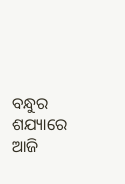ବନ୍ଧୁର ଶଯ୍ୟାରେ ଆଜି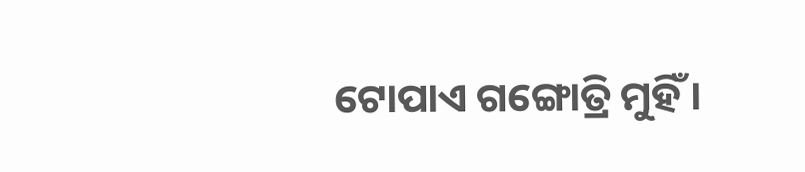ଟୋପାଏ ଗଙ୍ଗୋତ୍ରି ମୁହିଁ ।